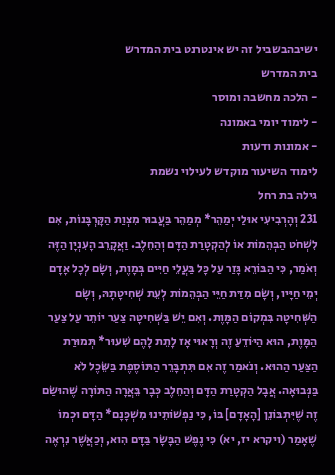ישיבהבשביל זה יש אינטרנט בית המדרש
בית המדרש
- הלכה מחשבה ומוסר
- לימוד יומי באמונה
- אמונות ודעות
לימוד השיעור מוקדש לעילוי נשמת
גילה בת רחל
231 וְהָרְבִיעִי אוּלַי יְמַהֵר* מְמַהֵר בַּעֲבוּר מִצְוַת הַקָּרְבָּנוֹת, אִם לִשְׁחֹט הַבְּהֵמוֹת אוֹ לְהַקְטָרַת הַדָּם וְהַחֵלֶב. וַאֲקָרֵב הָעִנְיָן הַזֶּה וְאֹמַר, כִּי הַבּוֹרֵא גָּזַר עַל כָּל בַּעֲלֵי חַיִּים בְּמָוֶת, וְשָׂם לְכָל אָדָם יְמֵי חַיָּיו, וְשָׂם מִדַּת חַיֵּי הַבְּהֵמוֹת לְעֵת שְׁחִיטָתָהּ, וְשָׂם הַשְּׁחִיטָה בִּמְקוֹם הַמָּוֶת. וְאִם יֵשׁ בַּשְּׁחִיטָה צַעַר יוֹתֵר עַל צַעַר הַמָּוֶת, הוּא הַיּוֹדֵעַ זֶה וְרָאוּי אָז לָתֵת לָהֶם שִׁעוּר* תְּמוּרַת הַצַּעַר הַהוּא. וְנֹאמַר זֶה אִם תִּתְבָּרֵר הַתּוֹסֶפֶת בַּשֵּׂכֶל לֹא בַּנְּבוּאָה. אֲבָל הַקְטָרַת הַדָּם וְהַחֵלֶב כְּבָר בֵּאֲרָה הַתּוֹרָה שֶׁהוּשַׂם זֶה שֶׁיִּתְבּוֹנֵן [הָאָדָם] בּוֹ, כִּי נַפְשׁוֹתֵינוּ מִשְׁכָּנָם* הַדָּם וּכְמוֹ שֶׁאָמַר (ויקרא יז, יא) כִּי נֶפֶשׁ הַבָּשָׂר בַּדָּם הִוא, וְכַאֲשֶׁר נִרְאֶה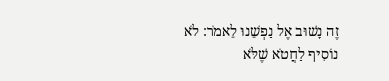זֶה נָשׁוּב אֶל נַפְשֵׁנוּ לֵאמֹר: לֹא נוֹסִיף לַחֲטֹא שֶׁלֹּא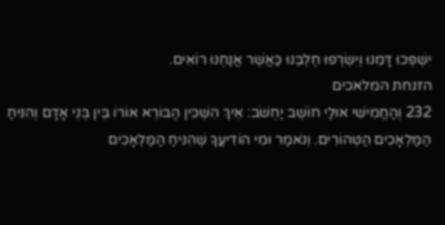יִשְׁפְּכוּ דָּמֵנוּ וְיִשְׂרְפוּ חֶלְבֵּנוּ כַּאֲשֶׁר אֲנַחְנוּ רוֹאִים.
הזנחת המלאכים
232 וְהַחֲמִישִׁי אוּלַי חוֹשֵׁב יַחְשֹׁב: אֵיךְ הִשְׁכִּין הַבּוֹרֵא אוֹרוֹ בֵּין בְּנֵי אָדָם וְהִנִּיחַ הַמַּלְאָכִים הַטְּהוֹרִים. וְנֹאמַר וּמִי הוֹדִיעֲךָ שֶׁהִנִּיחַ הַמַּלְאָכִים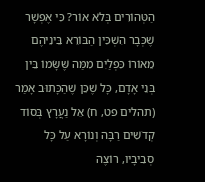הַטְּהוֹרִים בְּלֹא אוֹר? כִּי אֶפְשָׁר שֶׁכְּבָר הִשְׁכִּין הַבּוֹרֵא בֵּינֵיהֶם מֵאוֹרוֹ כִּפְלַיִם מִמַּה שֶּׁשָּׂמוֹ בֵּין בְּנֵי אָדָם, כָּל שֶׁכֵּן שֶׁהַכָּתוּב אָמַר (תהלים פט, ח) אֵל נַעֲרָץ בְּסוֹד קְדֹשִׁים רַבָּה וְנוֹרָא עַל כָּל סְבִיבָיו, רוֹצֶה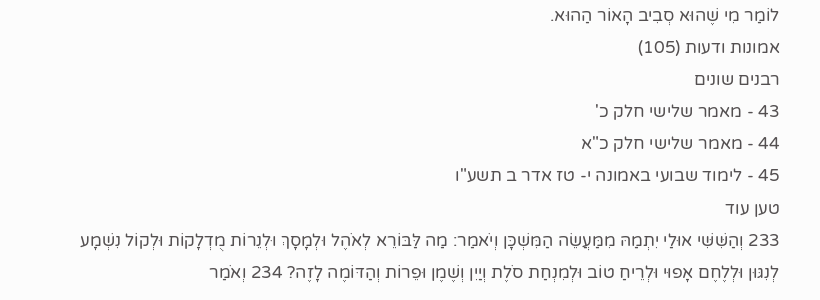לוֹמַר מִי שֶׁהוּא סְבִיב הָאוֹר הַהוּא.
אמונות ודעות (105)
רבנים שונים
43 - מאמר שלישי חלק כ'
44 - מאמר שלישי חלק כ"א
45 - לימוד שבועי באמונה י- טז אדר ב תשע"ו
טען עוד
233 וְהַשִּׁשִּׁי אוּלַי יִתְמַהּ מִמַּעֲשֵׂה הַמִּשְׁכָּן וְיֹאמַר: מַה לַּבּוֹרֵא לְאֹהֶל וּלְמָסָךְ וּלְנֵרוֹת מֻדְלָקוֹת וּלְקוֹל נִשְׁמָע לְנִגּוּן וּלְלֶחֶם אָפוּי וּלְרֵיחַ טוֹב וּלְמִנְחַת סֹלֶת וְיַיִן וְשֶׁמֶן וּפֵרוֹת וְהַדּוֹמֶה לָזֶה? 234 וְאֹמַר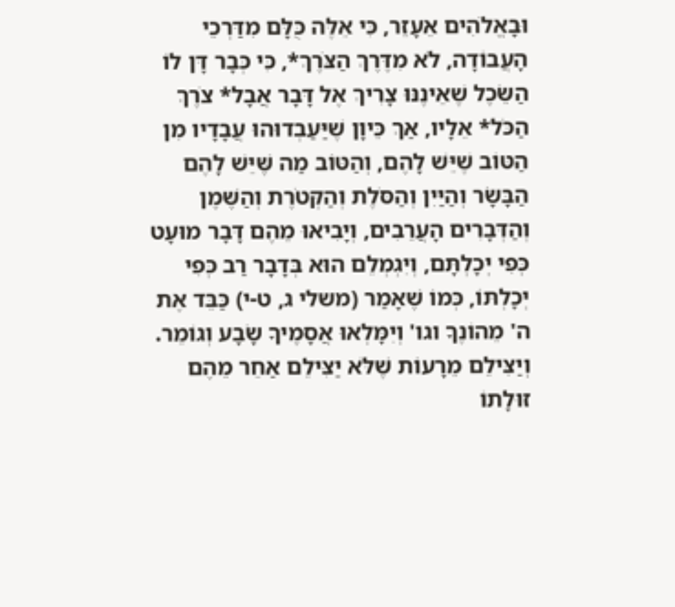וּבָאֱלֹהִים אֵעָזֵר, כִּי אֵלֶּה כֻּלָּם מִדַּרְכֵי הָעֲבוֹדָה, לֹא מִדֶּרֶךְ הַצֹּרֶךְ*, כִּי כְּבָר דָּן לוֹ הַשֵּׂכֶל שֶׁאֵינֶנּוּ צָרִיךְ אֶל דָּבָר אֲבָל* צֹרֶךְ הַכֹּל* אֵלָיו, אַךְ כֵּיוָן שֶׁיַּעַבְדוּהוּ עֲבָדָיו מִן הַטּוֹב שֶׁיֵּשׁ לָהֶם, וְהַטּוֹב מַה שֶּׁיֵּשׁ לָהֶם הַבָּשָׂר וְהַיַּיִן וְהַסֹּלֶת וְהַקְּטֹרֶת וְהַשֶּׁמֶן וְהַדְּבָרִים הָעֲרֵבִים, וְיָבִיאוּ מֵהֶם דָּבָר מוּעָט כְּפִי יְכָלְתָּם, וְיִגְמְלֵם הוּא בְּדָבָר רַב כְּפִי יְכָלְתּוֹ, כְּמוֹ שֶׁאָמַר (משלי ג, ט-י) כַּבֵּד אֶת ה' מֵהוֹנֶךָ וגו' וְיִמָּלְאוּ אֲסָמֶיךָ שָׂבָע וְגוֹמֵר. וְיַצִּילֵם מֵרָעוֹת שֶׁלֹּא יַצִּילֵם אַחֵר מֵהֶם זוּלָתוֹ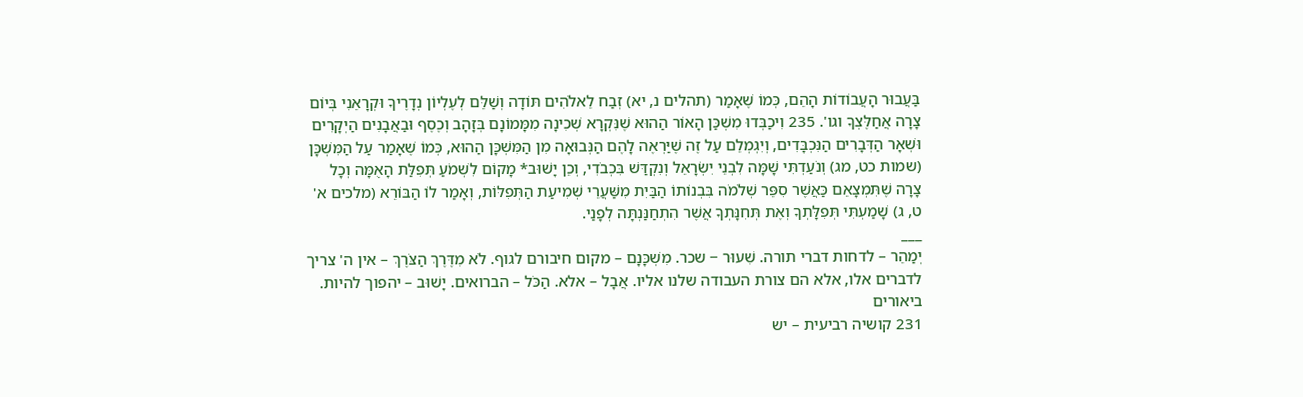בַּעֲבוּר הָעֲבוֹדוֹת הָהֵם, כְּמוֹ שֶׁאָמַר (תהלים נ, יא) זְבַח לֵאלֹהִים תּוֹדָה וְשַׁלֵּם לְעֶלְיוֹן נְדָרֶיךָ וּקְרָאֵנִי בְּיוֹם צָרָה אֲחַלֶּצְךָ וגו'. 235 וִיכַבְּדוּ מִשְׁכַּן הָאוֹר הַהוּא שֶׁנִּקְרָא שְׁכִינָה מִמָּמוֹנָם בְּזָהָב וְכֶסֶף וּבַאֲבָנִים הַיְקָרִים וּשְׁאָר הַדְּבָרִים הַנִּכְבָּדִים, וְיִגְמְלֵם עַל זֶה שֶׁיַּרְאֶה לָהֶם הַנְּבוּאָה מִן הַמִּשְׁכָּן הַהוּא, כְּמוֹ שֶׁאָמַר עַל הַמִּשְׁכָּן (שמות כט, מג) וְנֹעַדְתִּי שָׁמָּה לִבְנֵי יִשְׂרָאֵל וְנִקְדַּשׁ בִּכְבֹדִי, וְכֵן יָשׁוּב* מָקוֹם לִשְׁמֹעַ תְּפִלַּת הָאֻמָּה וְכָל צָרָה שֶׁתִּמְצָאֵם כַּאֲשֶׁר סִפֵּר שְׁלֹמֹה בִּבְנוֹתוֹ הַבַּיִת מִשַּׁעֲרֵי שְׁמִיעַת הַתְּפִלּוֹת, וְאָמַר לוֹ הַבּוֹרֵא (מלכים א' ט, ג) שָׁמַעְתִּי תְּפִלָּתְךָ וְאֶת תְּחִנָּתְךָ אֲשֶׁר הִתְחַנַּנְתָּה לְפָנַי.
___
יְמַהֵר – לדחות דברי תורה. שִׁעוּר − שכר. מִשְׁכָּנָם – מקום חיבורם לגוף. לֹא מִדֶּרֶךְ הַצֹּרֶךְ – אין ה' צריך לדברים אלו, אלא הם צורת העבודה שלנו אליו. אֲבָל – אלא. הַכֹּל – הברואים. יָשׁוּב – יהפוך להיות.
ביאורים
231 קושיה רביעית – יש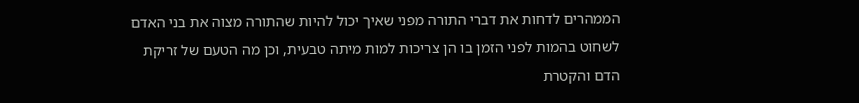הממהרים לדחות את דברי התורה מפני שאיך יכול להיות שהתורה מצוה את בני האדם לשחוט בהמות לפני הזמן בו הן צריכות למות מיתה טבעית, וכן מה הטעם של זריקת הדם והקטרת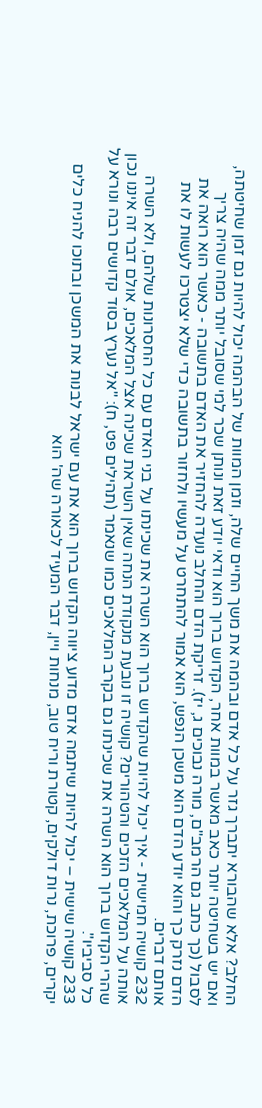החלב? אלא שהבורא יתברך גזר על כל אדם ובהמה את משך החיים שלה, וזמן המוות של הבהמה יכול להיות גם זמן שחיטתה, ואם יש בשחיטה יותר כאב מאשר במוות אחר, הקדוש ברוך הוא ודאי יודע זאת ונותן שכר למי שסובל יותר ממה שהיה צריך לסבול (כך כתב גם הרמב"ם, מורה נבוכים ג, יז). זריקת הדם והחלב נועדה להחזיר את האדם בתשובה - כאשר הוא רואה את הדם נזרק כך והוא יודע הדם הוא משכן הנפש, הוא אמור להתחרט על מעשיו ולחזור בתשובה כדי שלא יצטרכו לעשות לו את אותם דברים.
232 קושיה חמישית - איך יכול להיות שהקדוש ברוך הוא השרה את שכינתו על בני האדם עם כל החסרונות שלהם, ולא השרה אותה על המלאכים הזכים והטהורים? קושיה זו נובעת מנקודת הנחה שאין השראת שכינה אצל המלאכים, אולם דבר זה איננו נכון שהרי הקדוש ברוך הוא השרה את שכינתו גם בקרב המלאכים כמו שנאמר (תהילים פט, ח): "אל נערץ בסוד קדושים רבה ונורא על כל סביביו".
233 קושיה שישית – יכול להיות שיתמה אדם מדוע ציווה הקדוש ברוך הוא את עם ישראל לבנות את המשכן ובתוכו להניח כלים יקרים, פרוכת, נרות דולקים, קטורת וריח טוב, מנחות ויין, דבר המעיד לכאורה שה' הוא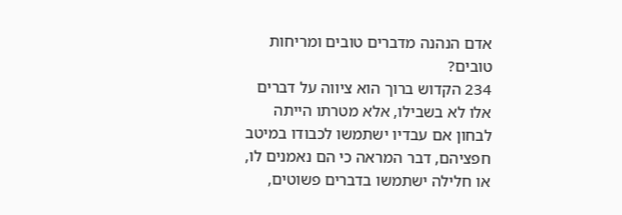אדם הנהנה מדברים טובים ומריחות טובים?
234 הקדוש ברוך הוא ציווה על דברים אלו לא בשבילו, אלא מטרתו הייתה לבחון אם עבדיו ישתמשו לכבודו במיטב חפציהם, דבר המראה כי הם נאמנים לו, או חלילה ישתמשו בדברים פשוטים,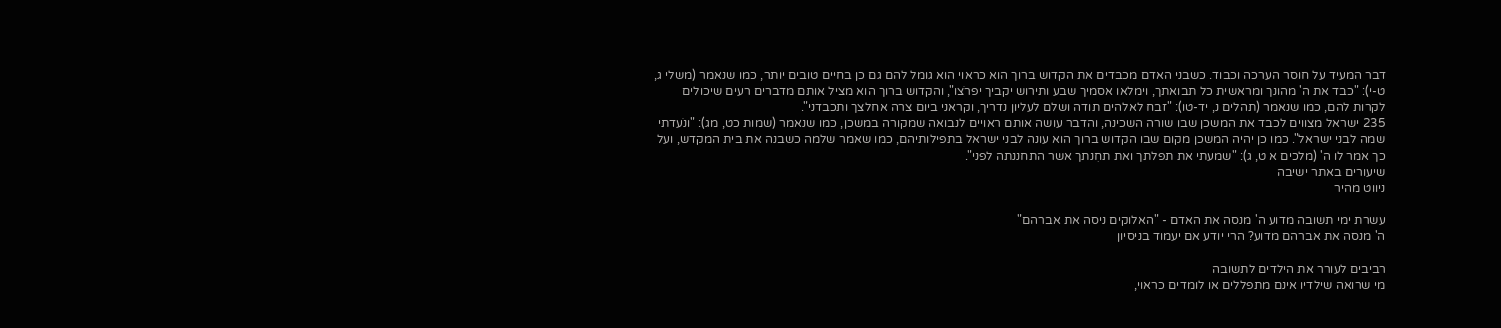דבר המעיד על חוסר הערכה וכבוד. כשבני האדם מכבדים את הקדוש ברוך הוא כראוי הוא גומל להם גם כן בחיים טובים יותר, כמו שנאמר (משלי ג, ט-י): "כבד את ה' מהונך ומראשית כל תבואתך, וימלאו אסמיך שבע ותירוש יקביך יפרֹצו", והקדוש ברוך הוא מציל אותם מדברים רעים שיכולים לקרות להם, כמו שנאמר (תהלים נ, יד-טו): "זבח לאלהים תודה ושלם לעליון נדריך, וקראני ביום צרה אחלצך ותכבדני".
235 ישראל מצווים לכבד את המשכן שבו שורה השכינה, והדבר עושה אותם ראויים לנבואה שמקורה במשכן, כמו שנאמר (שמות כט, מג): "ונֹעדתי שמה לבני ישראל". כמו כן יהיה המשכן מקום שבו הקדוש ברוך הוא עונה לבני ישראל בתפילותיהם, כמו שאמר שלמה כשבנה את בית המקדש, ועל כך אמר לו ה' (מלכים א ט, ג): "שמעתי את תפלתך ואת תחִנתך אשר התחננתה לפני".
שיעורים באתר ישיבה
ניווט מהיר

עשרת ימי תשובה מדוע ה' מנסה את האדם - "האלוקים ניסה את אברהם"
ה' מנסה את אברהם מדוע? הרי יודע אם יעמוד בניסיון

רביבים לעורר את הילדים לתשובה
מי שרואה שילדיו אינם מתפללים או לומדים כראוי,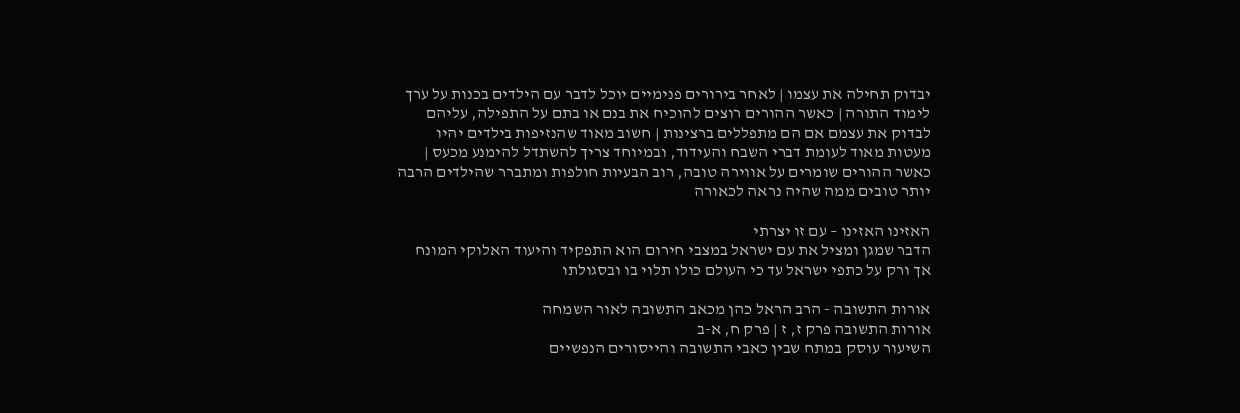יבדוק תחילה את עצמו | לאחר בירורים פנימיים יוכל לדבר עם הילדים בכנות על ערך לימוד התורה | כאשר ההורים רוצים להוכיח את בנם או בתם על התפילה, עליהם לבדוק את עצמם אם הם מתפללים ברצינות | חשוב מאוד שהנזיפות בילדים יהיו מעטות מאוד לעומת דברי השבח והעידוד, ובמיוחד צריך להשתדל להימנע מכעס | כאשר ההורים שומרים על אווירה טובה, רוב הבעיות חולפות ומתברר שהילדים הרבה יותר טובים ממה שהיה נראה לכאורה

האזינו האזינו – עם זו יצרתי
הדבר שמגן ומציל את עם ישראל במצבי חירום הוא התפקיד והיעוד האלוקי המונח אך ורק על כתפי ישראל עד כי העולם כולו תלוי בו ובסגולתו

אורות התשובה - הרב הראל כהן מכאב התשובה לאור השמחה
אורות התשובה פרק ז, ז | פרק ח, א-ב
השיעור עוסק במתח שבין כאבי התשובה והייסורים הנפשיים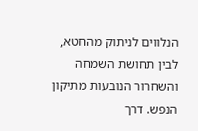הנלווים לניתוק מהחטא, לבין תחושת השמחה והשחרור הנובעות מתיקון הנפש. דרך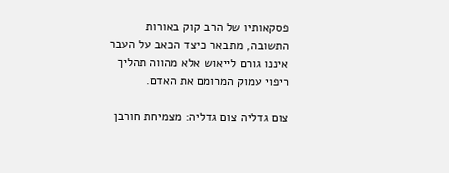פסקאותיו של הרב קוק באורות התשובה, מתבאר כיצד הכאב על העבר איננו גורם לייאוש אלא מהווה תהליך ריפוי עמוק המרומם את האדם.

צום גדליה צום גדליה: מצמיחת חורבן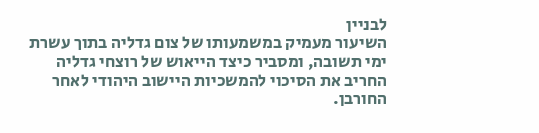לבניין
השיעור מעמיק במשמעותו של צום גדליה בתוך עשרת ימי תשובה, ומסביר כיצד הייאוש של רוצחי גדליה החריב את הסיכוי להמשכיות היישוב היהודי לאחר החורבן.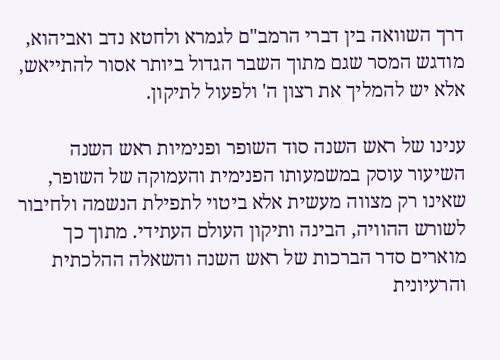דרך השוואה בין דברי הרמב"ם לגמרא ולחטא נדב ואביהוא, מודגש המסר שגם מתוך השבר הגדול ביותר אסור להתייאש, אלא יש להמליך את רצון ה' ולפעול לתיקון.

ענינו של ראש השנה סוד השופר ופנימיות ראש השנה
השיעור עוסק במשמעותו הפנימית והעמוקה של השופר, שאינו רק מצווה מעשית אלא ביטוי לתפילת הנשמה ולחיבור לשורש ההוויה, הבינה ותיקון העולם העתידי. מתוך כך מוארים סדר הברכות של ראש השנה והשאלה ההלכתית והרעיונית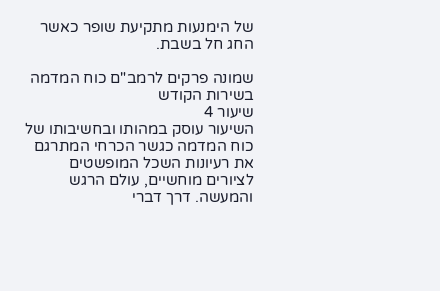של הימנעות מתקיעת שופר כאשר החג חל בשבת.

שמונה פרקים לרמב"ם כוח המדמה בשירות הקודש
שיעור 4
השיעור עוסק במהותו ובחשיבותו של כוח המדמה כגשר הכרחי המתרגם את רעיונות השכל המופשטים לציורים מוחשיים, עולם הרגש והמעשה. דרך דברי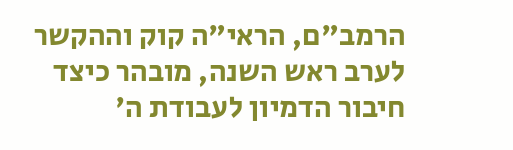הרמב"ם, הראי"ה קוק וההקשר לערב ראש השנה, מובהר כיצד חיבור הדמיון לעבודת ה'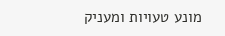מונע טעויות ומעניק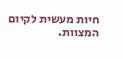חיות מעשית לקיום המצוות.